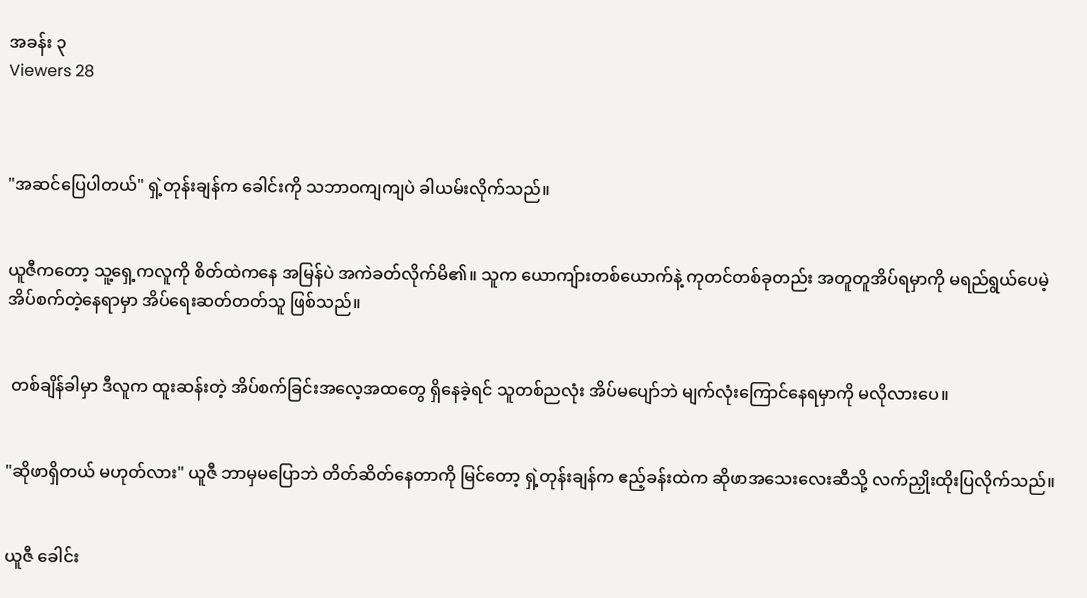အခန်း ၃
Viewers 28



"အဆင်ပြေပါတယ်" ရှဲ့တုန်းချန်က ခေါင်းကို သဘာဝကျကျပဲ ခါယမ်းလိုက်သည်။


ယူဇီကတော့ သူ့ရှေ့ကလူကို စိတ်ထဲကနေ အမြန်ပဲ အကဲခတ်လိုက်မိ၏။ သူက ယောကျ်ားတစ်ယောက်နဲ့ ကုတင်တစ်ခုတည်း အတူတူအိပ်ရမှာကို မရည်ရွယ်ပေမဲ့ အိပ်စက်တဲ့နေရာမှာ အိပ်ရေးဆတ်တတ်သူ ဖြစ်သည်။


 တစ်ချိန်ခါမှာ ဒီလူက ထူးဆန်းတဲ့ အိပ်စက်ခြင်းအလေ့အထတွေ ရှိနေခဲ့ရင် သူတစ်ညလုံး အိပ်မပျော်ဘဲ မျက်လုံးကြောင်နေရမှာကို မလိုလားပေ။


"ဆိုဖာရှိတယ် မဟုတ်လား" ယူဇီ ဘာမှမပြောဘဲ တိတ်ဆိတ်နေတာကို မြင်တော့ ရှဲ့တုန်းချန်က ဧည့်ခန်းထဲက ဆိုဖာအသေးလေးဆီသို့ လက်ညှိုးထိုးပြလိုက်သည်။


ယူဇီ ခေါင်း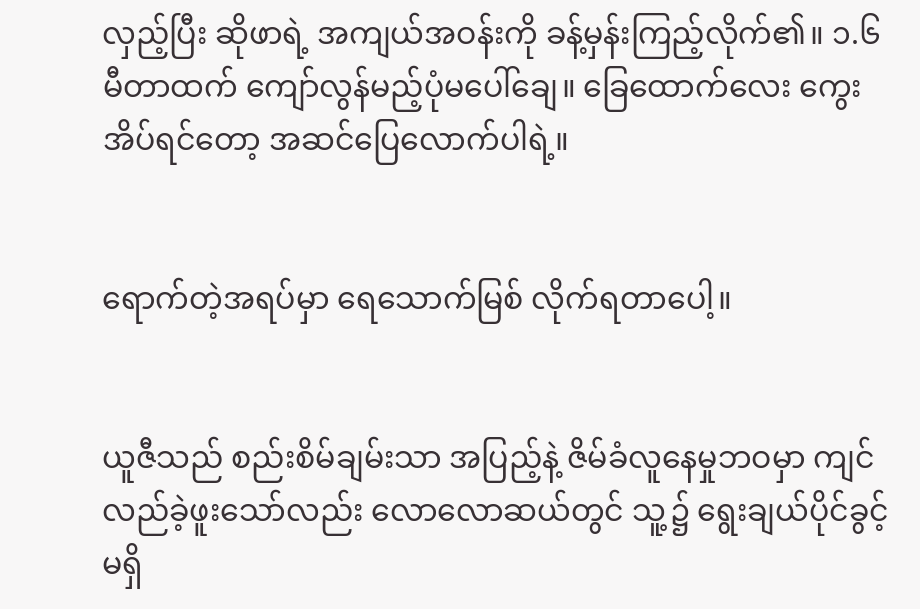လှည့်ပြီး ဆိုဖာရဲ့ အကျယ်အဝန်းကို ခန့်မှန်းကြည့်လိုက်၏။ ၁.၆ မီတာထက် ကျော်လွန်မည့်ပုံမပေါ်ချေ။ ခြေထောက်လေး ကွေးအိပ်ရင်တော့ အဆင်ပြေလောက်ပါရဲ့။


ရောက်တဲ့အရပ်မှာ ရေသောက်မြစ် လိုက်ရတာပေါ့။


ယူဇီသည် စည်းစိမ်ချမ်းသာ အပြည့်နဲ့ ဇိမ်ခံလူနေမှုဘဝမှာ ကျင်လည်ခဲ့ဖူးသော်လည်း လောလောဆယ်တွင် သူ့၌ ရွေးချယ်ပိုင်ခွင့် မရှိ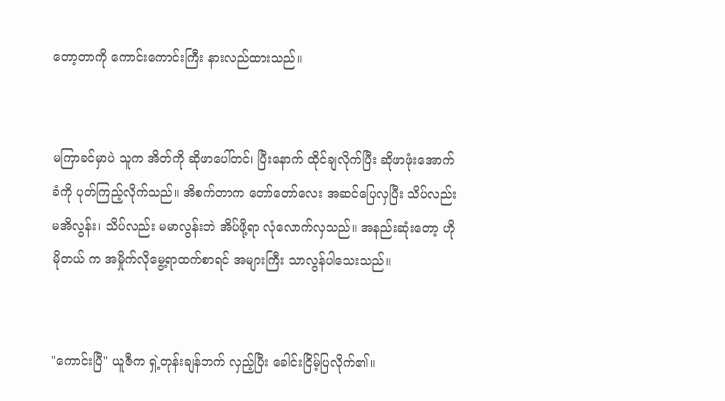တော့တာကို ကောင်းကောင်းကြီး နားလည်ထားသည်။


မကြာခင်မှာပဲ သူက အိတ်ကို ဆိုဖာပေါ်တင်၊ ပြီးနောက် ထိုင်ချလိုက်ပြီး ဆိုဖာဖုံးအောက်ခံကို ပုတ်ကြည့်လိုက်သည်။ အိစက်တာက တော်တော်လေး အဆင်ပြေလှပြီး သိပ်လည်း မအိလွန်း၊ သိပ်လည်း မမာလွန်းဘဲ အိပ်ဖို့ရာ လုံလောက်လှသည်။ အနည်းဆုံးတော့ ဟို မိုတယ် က အမှိုက်လိုမွေ့ရာထက်စာရင် အများကြီး သာလွန်ပါသေးသည်။


"ကောင်းပြီ" ယူဇီက ရှဲ့တုန်းချန်ဘက် လှည့်ပြီး ခေါင်းငြိမ့်ပြလိုက်၏။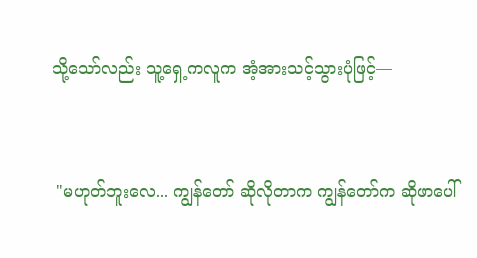သို့သော်လည်း သူ့ရှေ့ကလူက အံ့အားသင့်သွားပုံဖြင့်—


 "မဟုတ်ဘူးလေ... ကျွန်တော် ဆိုလိုတာက ကျွန်တော်က ဆိုဖာပေါ်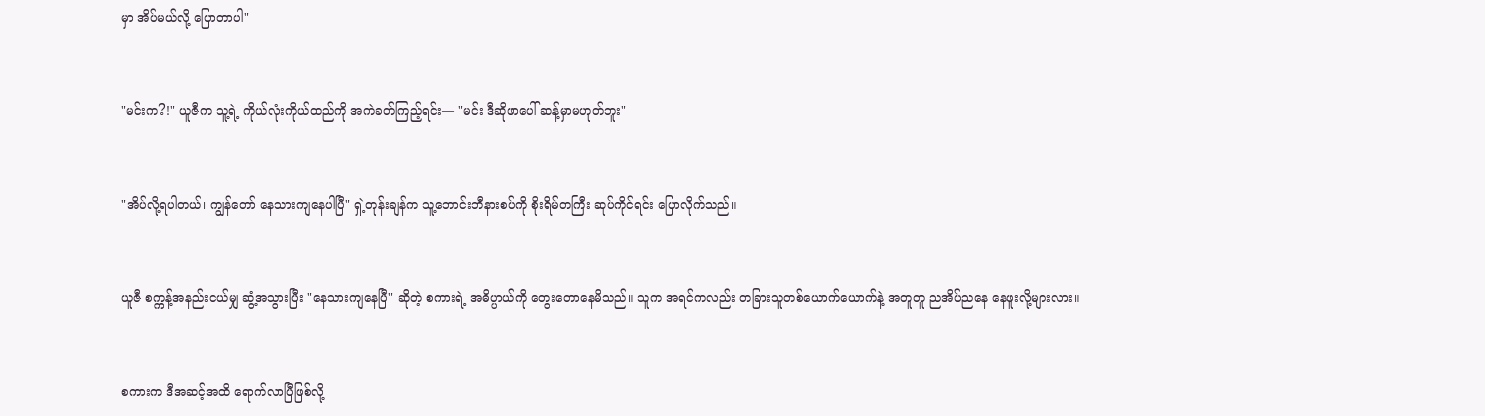မှာ အိပ်မယ်လို့ ပြောတာပါ"


"မင်းက?!" ယူဇီက သူ့ရဲ့ ကိုယ်လုံးကိုယ်ထည်ကို အကဲခတ်ကြည့်ရင်း— "မင်း ဒီဆိုဖာပေါ် ဆန့်မှာမဟုတ်ဘူး"


"အိပ်လို့ရပါတယ်၊ ကျွန်တော် နေသားကျနေပါပြီ" ရှဲ့တုန်းချန်က သူ့ဘောင်းဘီနားစပ်ကို စိုးရိမ်တကြီး ဆုပ်ကိုင်ရင်း ပြောလိုက်သည်။


ယူဇီ စက္ကန့်အနည်းငယ်မျှ ဆွံ့အသွားပြီး "နေသားကျနေပြီ" ဆိုတဲ့ စကားရဲ့ အဓိပ္ပာယ်ကို တွေးတောနေမိသည်။ သူက အရင်ကလည်း တခြားသူတစ်ယောက်ယောက်နဲ့ အတူတူ ညအိပ်ညနေ နေဖူးလို့များလား။


စကားက ဒီအဆင့်အထိ ရောက်လာပြီဖြစ်လို့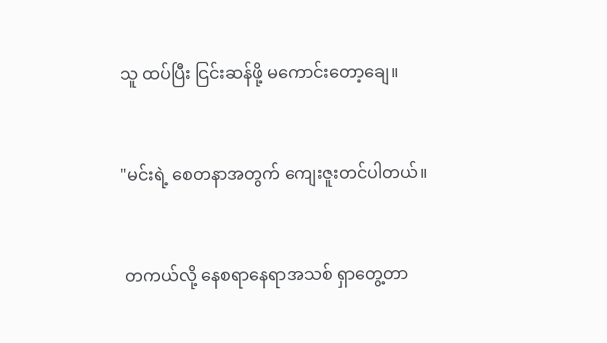သူ ထပ်ပြီး ငြင်းဆန်ဖို့ မကောင်းတော့ချေ။


"မင်းရဲ့ စေတနာအတွက် ကျေးဇူးတင်ပါတယ်။


 တကယ်လို့ နေစရာနေရာအသစ် ရှာတွေ့တာ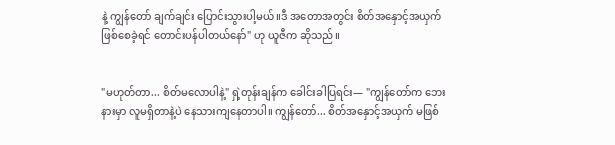နဲ့ ကျွန်တော် ချက်ချင်း ပြောင်းသွားပါ့မယ်။ဒီ အတောအတွင်း စိတ်အနှောင့်အယှက် ဖြစ်စေခဲ့ရင် တောင်းပန်ပါတယ်နော်" ဟု ယူဇီက ဆိုသည်။


"မဟုတ်တာ... စိတ်မလောပါနဲ့" ရှဲ့တုန်းချန်က ခေါင်းခါပြရင်း— "ကျွန်တော်က ဘေးနားမှာ လူမရှိတာနဲ့ပဲ နေသားကျနေတာပါ။ ကျွန်တော်... စိတ်အနှောင့်အယှက် မဖြစ်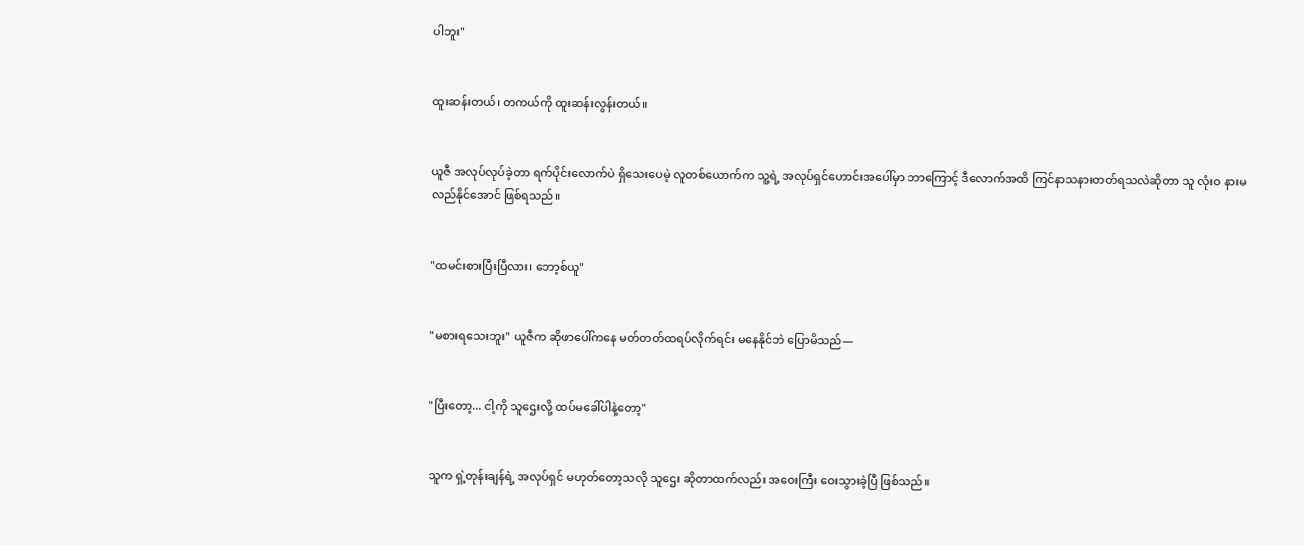ပါဘူး"


ထူးဆန်းတယ်၊ တကယ်ကို ထူးဆန်းလွန်းတယ်။


ယူဇီ အလုပ်လုပ်ခဲ့တာ ရက်ပိုင်းလောက်ပဲ ရှိသေးပေမဲ့ လူတစ်ယောက်က သူ့ရဲ့ အလုပ်ရှင်ဟောင်းအပေါ်မှာ ဘာကြောင့် ဒီလောက်အထိ ကြင်နာသနားတတ်ရသလဲဆိုတာ သူ လုံးဝ နားမလည်နိုင်အောင် ဖြစ်ရသည်။


"ထမင်းစားပြီးပြီလား၊ ဘော့စ်ယူ"


"မစားရသေးဘူး" ယူဇီက ဆိုဖာပေါ်ကနေ မတ်တတ်ထရပ်လိုက်ရင်း မနေနိုင်ဘဲ ပြောမိသည်—


"ပြီးတော့... ငါ့ကို သူဌေးလို့ ထပ်မခေါ်ပါနဲ့တော့"


သူက ရှဲ့တုန်းချန်ရဲ့ အလုပ်ရှင် မဟုတ်တော့သလို သူဌေး ဆိုတာထက်လည်း အဝေးကြီး ဝေးသွားခဲ့ပြီ ဖြစ်သည်။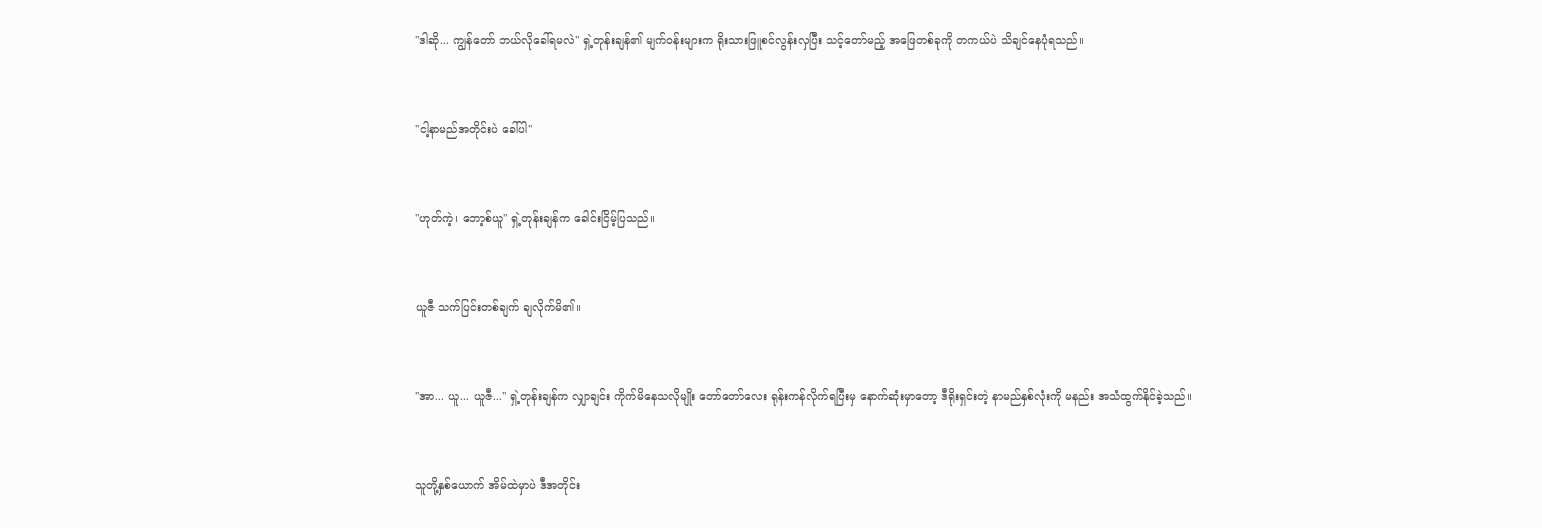"ဒါဆို... ကျွန်တော် ဘယ်လိုခေါ်ရမလဲ" ရှဲ့တုန်းချန်၏ မျက်ဝန်းများက ရိုးသားဖြူစင်လွန်းလှပြီး သင့်တော်မည့် အဖြေတစ်ခုကို တကယ်ပဲ သိချင်နေပုံရသည်။


"ငါ့နာမည်အတိုင်းပဲ ခေါ်ပါ"


"ဟုတ်ကဲ့၊ ဘော့စ်ယူ" ရှဲ့တုန်းချန်က ခေါင်းငြိမ့်ပြသည်။


ယူဇီ သက်ပြင်းတစ်ချက် ချလိုက်မိ၏။


"အာ... ယူ... ယူဇီ..." ရှဲ့တုန်းချန်က လျှာချင်း ကိုက်မိနေသလိုမျိုး တော်တော်လေး ရုန်းကန်လိုက်ရပြီးမှ နောက်ဆုံးမှာတော့ ဒီရိုးရှင်းတဲ့ နာမည်နှစ်လုံးကို မနည်း အသံထွက်နိုင်ခဲ့သည်။


သူတို့နှစ်ယောက် အိမ်ထဲမှာပဲ ဒီအတိုင်း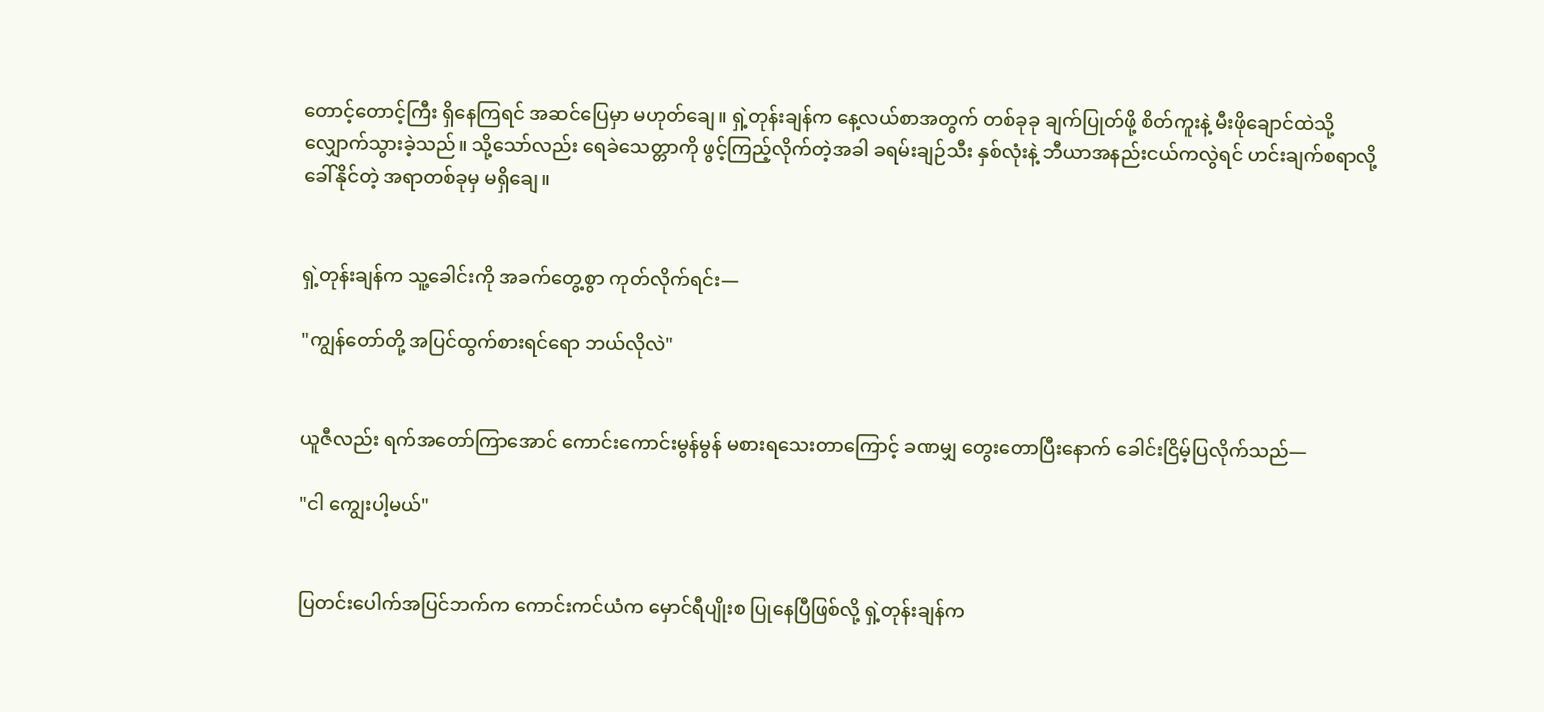တောင့်တောင့်ကြီး ရှိနေကြရင် အဆင်ပြေမှာ မဟုတ်ချေ။ ရှဲ့တုန်းချန်က နေ့လယ်စာအတွက် တစ်ခုခု ချက်ပြုတ်ဖို့ စိတ်ကူးနဲ့ မီးဖိုချောင်ထဲသို့ လျှောက်သွားခဲ့သည်။ သို့သော်လည်း ရေခဲသေတ္တာကို ဖွင့်ကြည့်လိုက်တဲ့အခါ ခရမ်းချဉ်သီး နှစ်လုံးနဲ့ ဘီယာအနည်းငယ်ကလွဲရင် ဟင်းချက်စရာလို့ ခေါ်နိုင်တဲ့ အရာတစ်ခုမှ မရှိချေ။


ရှဲ့တုန်းချန်က သူ့ခေါင်းကို အခက်တွေ့စွာ ကုတ်လိုက်ရင်း—

"ကျွန်တော်တို့ အပြင်ထွက်စားရင်ရော ဘယ်လိုလဲ"


ယူဇီလည်း ရက်အတော်ကြာအောင် ကောင်းကောင်းမွန်မွန် မစားရသေးတာကြောင့် ခဏမျှ တွေးတောပြီးနောက် ခေါင်းငြိမ့်ပြလိုက်သည်—

"ငါ ကျွေးပါ့မယ်"


ပြတင်းပေါက်အပြင်ဘက်က ကောင်းကင်ယံက မှောင်ရီပျိုးစ ပြုနေပြီဖြစ်လို့ ရှဲ့တုန်းချန်က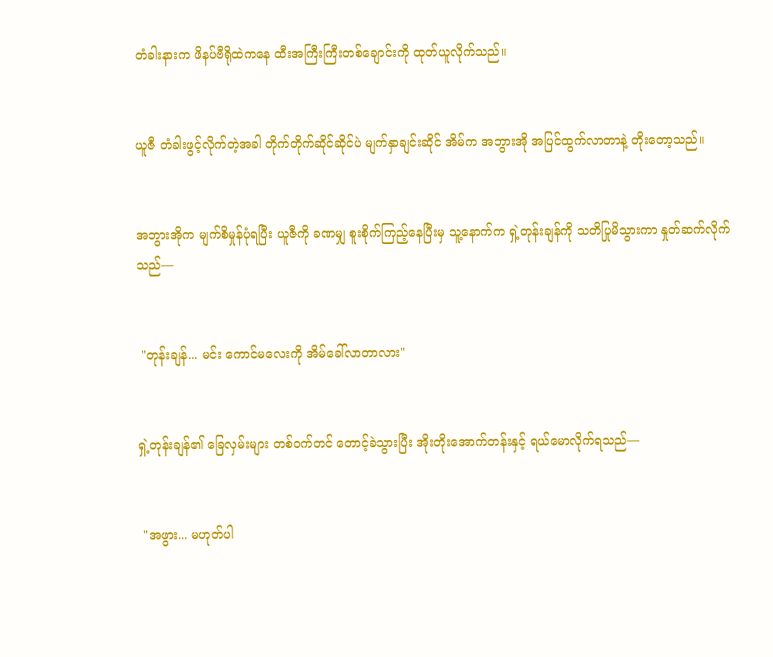တံခါးနားက ဖိနပ်ဗီရိုထဲကနေ ထီးအကြီးကြီးတစ်ချောင်းကို ထုတ်ယူလိုက်သည်။


ယူဇီ တံခါးဖွင့်လိုက်တဲ့အခါ တိုက်တိုက်ဆိုင်ဆိုင်ပဲ မျက်နှာချင်းဆိုင် အိမ်က အဘွားအို အပြင်ထွက်လာတာနဲ့ တိုးတော့သည်။


အဘွားအိုက မျက်စိမှုန်ပုံရပြီး ယူဇီကို ခဏမျှ စူးစိုက်ကြည့်နေပြီးမှ သူ့နောက်က ရှဲ့တုန်းချန်ကို သတိပြုမိသွားကာ နှုတ်ဆက်လိုက်သည်—


 "တုန်းချန်... မင်း ကောင်မလေးကို အိမ်ခေါ်လာတာလား"


ရှဲ့တုန်းချန်၏ ခြေလှမ်းများ တစ်ဝက်တင် တောင့်ခဲသွားပြီး အိုးတိုးအောက်တန်းနှင့် ရယ်မောလိုက်ရသည်—


 "အဖွား... မဟုတ်ပါ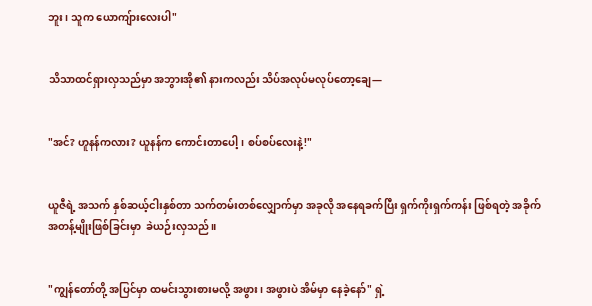ဘူး၊ သူက ယောကျ်ားလေးပါ"


သိသာထင်ရှားလှသည်မှာ အဘွားအို၏ နားကလည်း သိပ်အလုပ်မလုပ်တော့ချေ—


"အင်? ဟူနန်ကလား? ယူနန်က ကောင်းတာပေါ့၊ စပ်စပ်လေးနဲ့!"


ယူဇီရဲ့ အသက် နှစ်ဆယ့်ငါးနှစ်တာ သက်တမ်းတစ်လျှောက်မှာ အခုလို အနေရခက်ပြီး ရှက်ကိုးရှက်ကန်း ဖြစ်ရတဲ့ အခိုက်အတန့်မျိုးဖြစ်ခြင်းမှာ  ခဲယဉ်းလှသည်။


"ကျွန်တော်တို့ အပြင်မှာ ထမင်းသွားစားမလို့ အဖွား၊ အဖွားပဲ အိမ်မှာ နေခဲ့နော်" ရှဲ့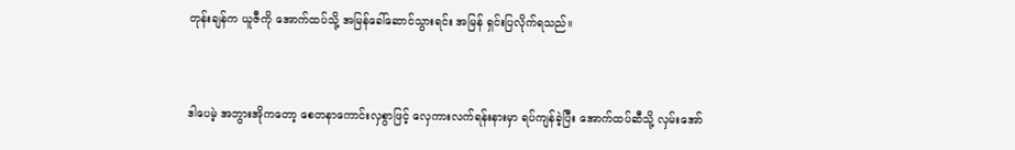တုန်းချန်က ယူဇီကို အောက်ထပ်သို့ အမြန်ခေါ်ဆောင်သွားရင်း အမြန် ရှင်းပြလိုက်ရသည်။


ဒါပေမဲ့ အဘွားအိုကတော့ စေတနာကောင်းလှစွာဖြင့် လှေကားလက်ရန်းနားမှာ ရပ်ကျန်ခဲ့ပြီး အောက်ထပ်ဆီသို့ လှမ်းအော်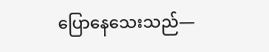ပြောနေသေးသည်—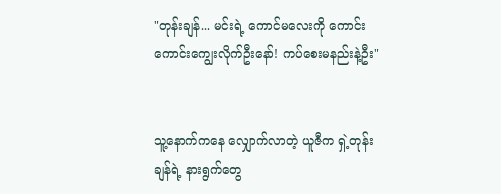"တုန်းချန်... မင်းရဲ့ ကောင်မလေးကို ကောင်းကောင်းကျွေးလိုက်ဦးနော်! ကပ်စေးမနည်းနဲ့ဦး"


သူ့နောက်ကနေ လျှောက်လာတဲ့ ယူဇီက ရှဲ့တုန်းချန်ရဲ့ နားရွက်တွေ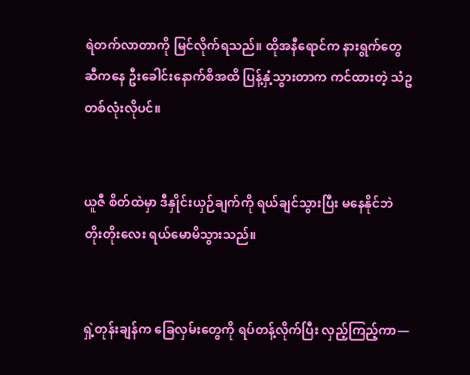ရဲတက်လာတာကို မြင်လိုက်ရသည်။ ထိုအနီရောင်က နားရွက်တွေဆီကနေ ဦးခေါင်းနောက်စိအထိ ပြန့်နှံ့သွားတာက ကင်ထားတဲ့ သံဥတစ်လုံးလိုပင်။


ယူဇီ စိတ်ထဲမှာ ဒီနှိုင်းယှဉ်ချက်ကို ရယ်ချင်သွားပြီး မနေနိုင်ဘဲ တိုးတိုးလေး ရယ်မောမိသွားသည်။


ရှဲ့တုန်းချန်က ခြေလှမ်းတွေကို ရပ်တန့်လိုက်ပြီး လှည့်ကြည့်ကာ—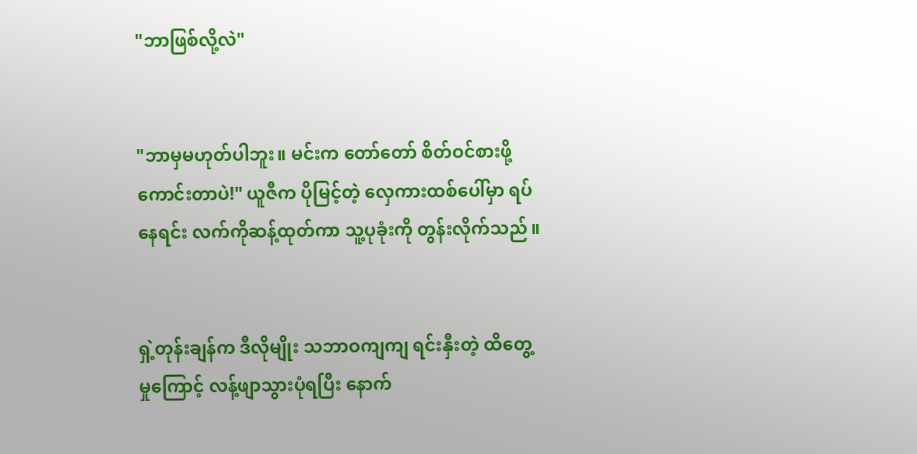"ဘာဖြစ်လို့လဲ"


"ဘာမှမဟုတ်ပါဘူး။ မင်းက တော်တော် စိတ်ဝင်စားဖို့ကောင်းတာပဲ!" ယူဇီက ပိုမြင့်တဲ့ လှေကားထစ်ပေါ်မှာ ရပ်နေရင်း လက်ကိုဆန့်ထုတ်ကာ သူ့ပုခုံးကို တွန်းလိုက်သည်။


ရှဲ့တုန်းချန်က ဒီလိုမျိုး သဘာဝကျကျ ရင်းနှီးတဲ့ ထိတွေ့မှုကြောင့် လန့်ဖျာသွားပုံရပြီး နောက်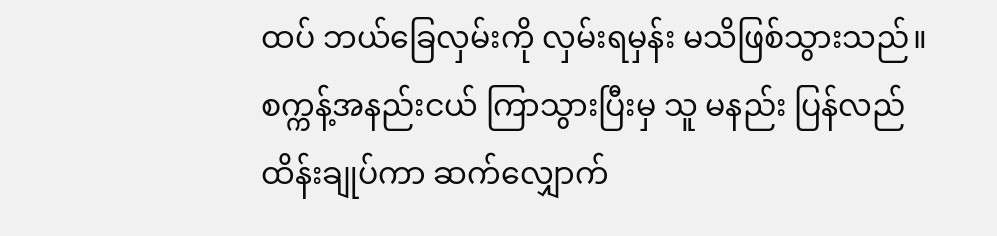ထပ် ဘယ်ခြေလှမ်းကို လှမ်းရမှန်း မသိဖြစ်သွားသည်။ စက္ကန့်အနည်းငယ် ကြာသွားပြီးမှ သူ မနည်း ပြန်လည် ထိန်းချုပ်ကာ ဆက်လျှောက်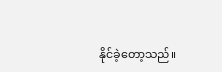နိုင်ခဲ့တော့သည်။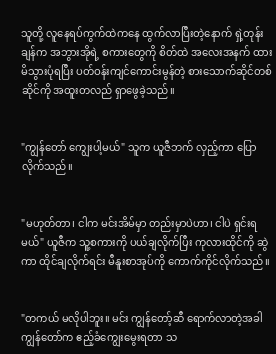သူတို့ လူနေရပ်ကွက်ထဲကနေ ထွက်လာပြီးတဲ့နောက် ရှဲ့တုန်းချန်က အဘွားအိုရဲ့ စကားတွေကို စိတ်ထဲ အလေးအနက် ထားမိသွားပုံရပြီး ပတ်ဝန်းကျင်ကောင်းမွန်တဲ့ စားသောက်ဆိုင်တစ်ဆိုင်ကို အထူးတလည် ရှာဖွေခဲ့သည်။


"ကျွန်တော် ကျွေးပါ့မယ်" သူက ယူဇီဘက် လှည့်ကာ ပြောလိုက်သည်။


"မဟုတ်တာ၊ ငါက မင်းအိမ်မှာ တည်းမှာပဲဟာ၊ ငါပဲ ရှင်းရမယ်" ယူဇီက သူ့စကားကို ပယ်ချလိုက်ပြီး ကုလားထိုင်ကို ဆွဲကာ ထိုင်ချလိုက်ရင်း မီနူးစာအုပ်ကို ကောက်ကိုင်လိုက်သည်။


"တကယ် မလိုပါဘူး။ မင်း ကျွန်တော့်ဆီ ရောက်လာတဲ့အခါ ကျွန်တော်က ဧည့်ခံကျွေးမွေးရတာ သ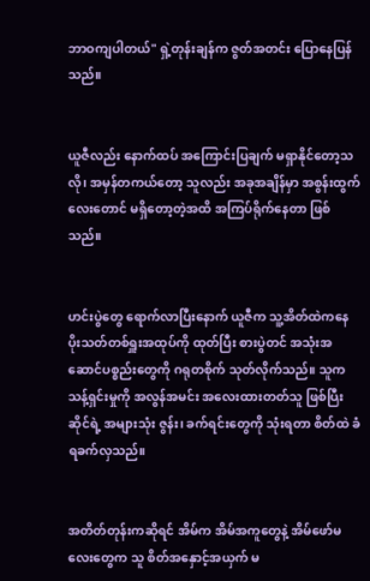ဘာဝကျပါတယ်" ရှဲ့တုန်းချန်က ဇွတ်အတင်း ပြောနေပြန်သည်။


ယူဇီလည်း နောက်ထပ် အကြောင်းပြချက် မရှာနိုင်တော့သလို၊ အမှန်တကယ်တော့ သူလည်း အခုအချိန်မှာ အစွန်းထွက်လေးတောင် မရှိတော့တဲ့အထိ အကြပ်ရိုက်နေတာ ဖြစ်သည်။


ဟင်းပွဲတွေ ရောက်လာပြီးနောက် ယူဇီက သူ့အိတ်ထဲကနေ ပိုးသတ်တစ်ရှူးအထုပ်ကို ထုတ်ပြီး စားပွဲတင် အသုံးအဆောင်ပစ္စည်းတွေကို ဂရုတစိုက် သုတ်လိုက်သည်။ သူက သန့်ရှင်းမှုကို အလွန်အမင်း အလေးထားတတ်သူ ဖြစ်ပြီး ဆိုင်ရဲ့ အများသုံး ဇွန်း၊ ခက်ရင်းတွေကို သုံးရတာ စိတ်ထဲ ခံရခက်လှသည်။


အတိတ်တုန်းကဆိုရင် အိမ်က အိမ်အကူတွေနဲ့ အိမ်ဖော်မလေးတွေက သူ စိတ်အနှောင့်အယှက် မ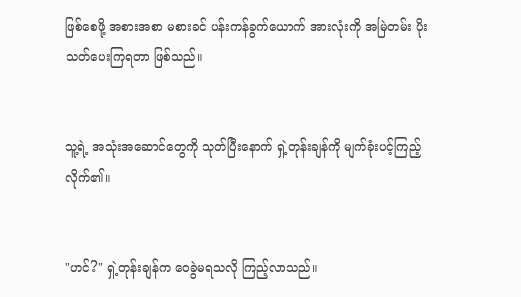ဖြစ်စေဖို့ အစားအစာ မစားခင် ပန်းကန်ခွက်ယောက် အားလုံးကို အမြဲတမ်း ပိုးသတ်ပေးကြရတာ ဖြစ်သည်။


သူ့ရဲ့ အသုံးအဆောင်တွေကို သုတ်ပြီးနောက် ရှဲ့တုန်းချန်ကို မျက်ခုံးပင့်ကြည့်လိုက်၏။


"ဟင်?" ရှဲ့တုန်းချန်က ဝေခွဲမရသလို ကြည့်လာသည်။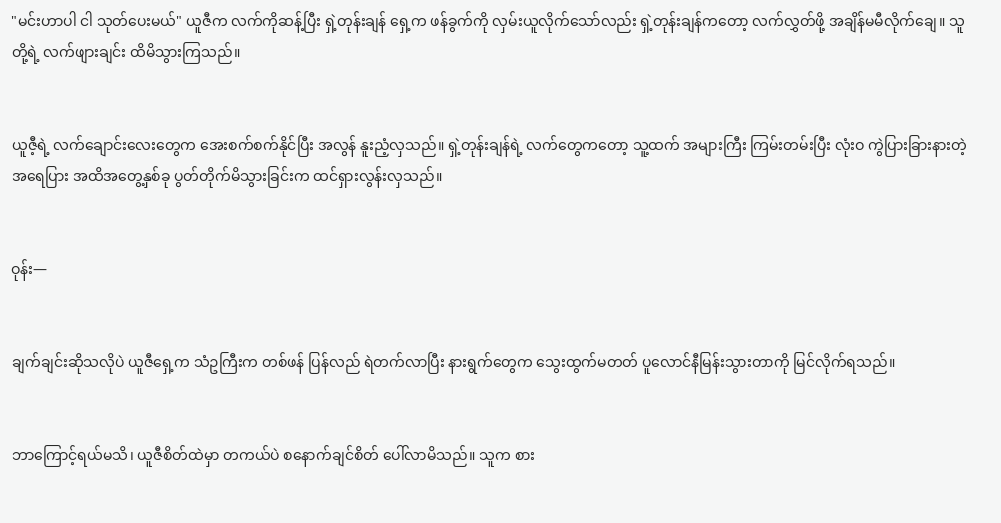"မင်းဟာပါ ငါ သုတ်ပေးမယ်" ယူဇီက လက်ကိုဆန့်ပြီး ရှဲ့တုန်းချန် ရှေ့က ဖန်ခွက်ကို လှမ်းယူလိုက်သော်လည်း ရှဲ့တုန်းချန်ကတော့ လက်လွှတ်ဖို့ အချိန်မမီလိုက်ချေ။ သူတို့ရဲ့ လက်ဖျားချင်း ထိမိသွားကြသည်။


ယူဇီ့ရဲ့ လက်ချောင်းလေးတွေက အေးစက်စက်နိုင်ပြီး အလွန် နူးညံ့လှသည်။ ရှဲ့တုန်းချန်ရဲ့ လက်တွေကတော့ သူ့ထက် အများကြီး ကြမ်းတမ်းပြီး လုံးဝ ကွဲပြားခြားနားတဲ့ အရေပြား အထိအတွေ့နှစ်ခု ပွတ်တိုက်မိသွားခြင်းက ထင်ရှားလွန်းလှသည်။


ဝုန်း—


ချက်ချင်းဆိုသလိုပဲ ယူဇီရှေ့က သံဥကြီးက တစ်ဖန် ပြန်လည် ရဲတက်လာပြီး နားရွက်တွေက သွေးထွက်မတတ် ပူလောင်နီမြန်းသွားတာကို မြင်လိုက်ရသည်။


ဘာကြောင့်ရယ်မသိ၊ ယူဇီစိတ်ထဲမှာ တကယ်ပဲ စနောက်ချင်စိတ် ပေါ်လာမိသည်။ သူက စား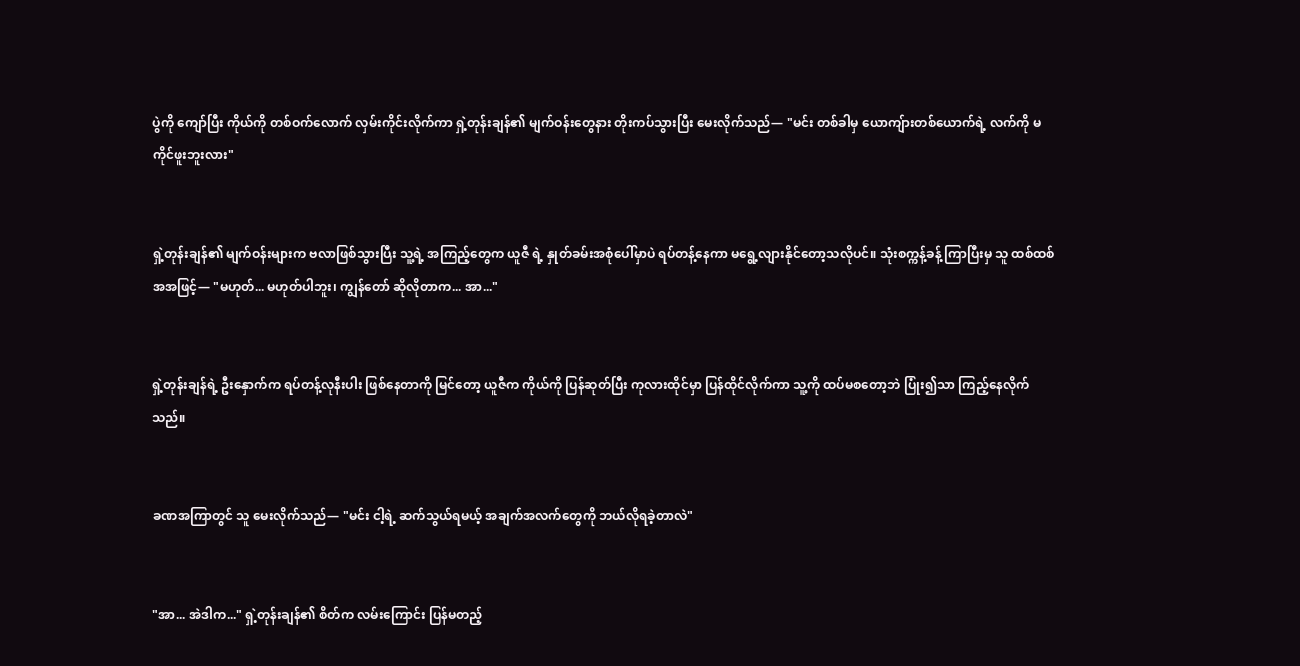ပွဲကို ကျော်ပြီး ကိုယ်ကို တစ်ဝက်လောက် လှမ်းကိုင်းလိုက်ကာ ရှဲ့တုန်းချန်၏ မျက်ဝန်းတွေနား တိုးကပ်သွားပြီး မေးလိုက်သည်— "မင်း တစ်ခါမှ ယောကျ်ားတစ်ယောက်ရဲ့ လက်ကို မကိုင်ဖူးဘူးလား"


ရှဲ့တုန်းချန်၏ မျက်ဝန်းများက ဗလာဖြစ်သွားပြီး သူ့ရဲ့ အကြည့်တွေက ယူဇီ ရဲ့ နှုတ်ခမ်းအစုံပေါ်မှာပဲ ရပ်တန့်နေကာ မရွေ့လျားနိုင်တော့သလိုပင်။ သုံးစက္ကန့်ခန့် ကြာပြီးမှ သူ ထစ်ထစ်အအဖြင့်— "မဟုတ်... မဟုတ်ပါဘူး၊ ကျွန်တော် ဆိုလိုတာက... အာ..."


ရှဲ့တုန်းချန်ရဲ့ ဦးနှောက်က ရပ်တန့်လုနီးပါး ဖြစ်နေတာကို မြင်တော့ ယူဇီက ကိုယ်ကို ပြန်ဆုတ်ပြီး ကုလားထိုင်မှာ ပြန်ထိုင်လိုက်ကာ သူ့ကို ထပ်မစတော့ဘဲ ပြုံး၍သာ ကြည့်နေလိုက်သည်။


ခဏအကြာတွင် သူ မေးလိုက်သည်— "မင်း ငါ့ရဲ့ ဆက်သွယ်ရမယ့် အချက်အလက်တွေကို ဘယ်လိုရခဲ့တာလဲ"


"အာ... အဲဒါက..." ရှဲ့တုန်းချန်၏ စိတ်က လမ်းကြောင်း ပြန်မတည့်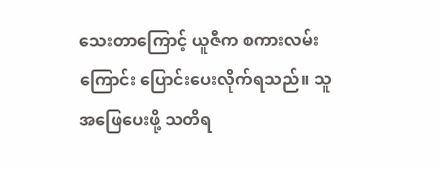သေးတာကြောင့် ယူဇီက စကားလမ်းကြောင်း ပြောင်းပေးလိုက်ရသည်။ သူ အဖြေပေးဖို့ သတိရ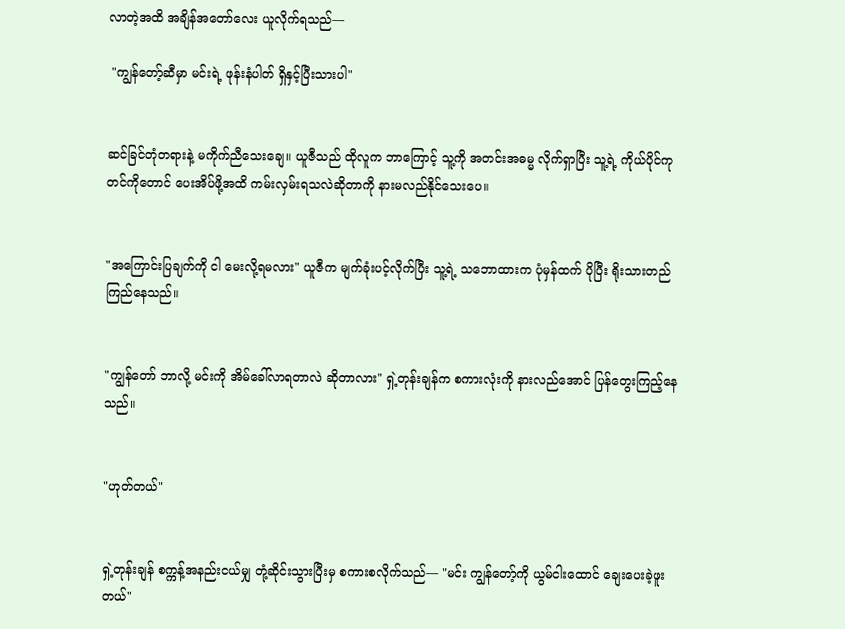လာတဲ့အထိ အချိန်အတော်လေး ယူလိုက်ရသည်—

 "ကျွန်တော့်ဆီမှာ မင်းရဲ့ ဖုန်းနံပါတ် ရှိနှင့်ပြီးသားပါ"


ဆင်ခြင်တုံတရားနဲ့ မကိုက်ညီသေးချေ။ ယူဇီသည် ထိုလူက ဘာကြောင့် သူ့ကို အတင်းအဓမ္မ လိုက်ရှာပြီး သူ့ရဲ့ ကိုယ်ပိုင်ကုတင်ကိုတောင် ပေးအိပ်ဖို့အထိ ကမ်းလှမ်းရသလဲဆိုတာကို နားမလည်နိုင်သေးပေ။


"အကြောင်းပြချက်ကို ငါ မေးလို့ရမလား" ယူဇီက မျက်ခုံးပင့်လိုက်ပြီး သူ့ရဲ့ သဘောထားက ပုံမှန်ထက် ပိုပြီး ရိုးသားတည်ကြည်နေသည်။


"ကျွန်တော် ဘာလို့ မင်းကို အိမ်ခေါ်လာရတာလဲ ဆိုတာလား" ရှဲ့တုန်းချန်က စကားလုံးကို နားလည်အောင် ပြန်တွေးကြည့်နေသည်။


"ဟုတ်တယ်"


ရှဲ့တုန်းချန် စက္ကန့်အနည်းငယ်မျှ တုံ့ဆိုင်းသွားပြီးမှ စကားစလိုက်သည်— "မင်း ကျွန်တော့်ကို ယွမ်ငါးထောင် ချေးပေးခဲ့ဖူးတယ်"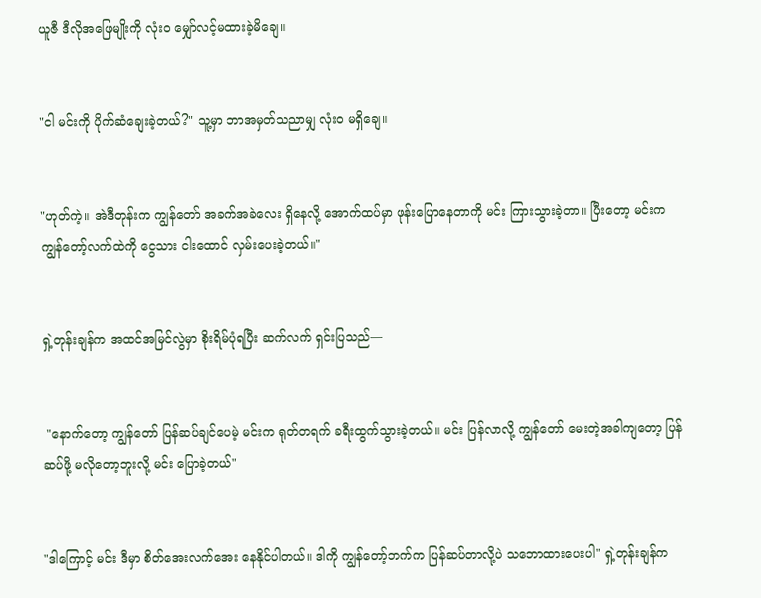ယူဇီ ဒီလိုအဖြေမျိုးကို လုံးဝ မျှော်လင့်မထားခဲ့မိချေ။


"ငါ မင်းကို ပိုက်ဆံချေးခဲ့တယ်?" သူ့မှာ ဘာအမှတ်သညာမျှ လုံးဝ မရှိချေ။


"ဟုတ်ကဲ့။ အဲဒီတုန်းက ကျွန်တော် အခက်အခဲလေး ရှိနေလို့ အောက်ထပ်မှာ ဖုန်းပြောနေတာကို မင်း ကြားသွားခဲ့တာ။ ပြီးတော့ မင်းက ကျွန်တော့်လက်ထဲကို ငွေသား ငါးထောင် လှမ်းပေးခဲ့တယ်။"


ရှဲ့တုန်းချန်က အထင်အမြင်လွဲမှာ စိုးရိမ်ပုံရပြီး ဆက်လက် ရှင်းပြသည်—


 "နောက်တော့ ကျွန်တော် ပြန်ဆပ်ချင်ပေမဲ့ မင်းက ရုတ်တရက် ခရီးထွက်သွားခဲ့တယ်။ မင်း ပြန်လာလို့ ကျွန်တော် မေးတဲ့အခါကျတော့ ပြန်ဆပ်ဖို့ မလိုတော့ဘူးလို့ မင်း ပြောခဲ့တယ်"


"ဒါကြောင့် မင်း ဒီမှာ စိတ်အေးလက်အေး နေနိုင်ပါတယ်။ ဒါကို ကျွန်တော့်ဘက်က ပြန်ဆပ်တာလို့ပဲ သဘောထားပေးပါ" ရှဲ့တုန်းချန်က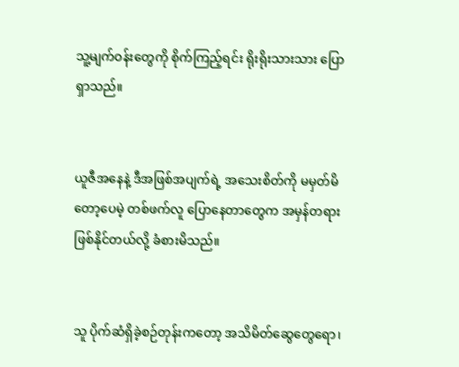သူ့မျက်ဝန်းတွေကို စိုက်ကြည့်ရင်း ရိုးရိုးသားသား ပြောရှာသည်။


ယူဇီအနေနဲ့ ဒီအဖြစ်အပျက်ရဲ့ အသေးစိတ်ကို မမှတ်မိတော့ပေမဲ့ တစ်ဖက်လူ ပြောနေတာတွေက အမှန်တရား ဖြစ်နိုင်တယ်လို့ ခံစားမိသည်။


သူ ပိုက်ဆံရှိခဲ့စဉ်တုန်းကတော့ အသိမိတ်ဆွေတွေရော၊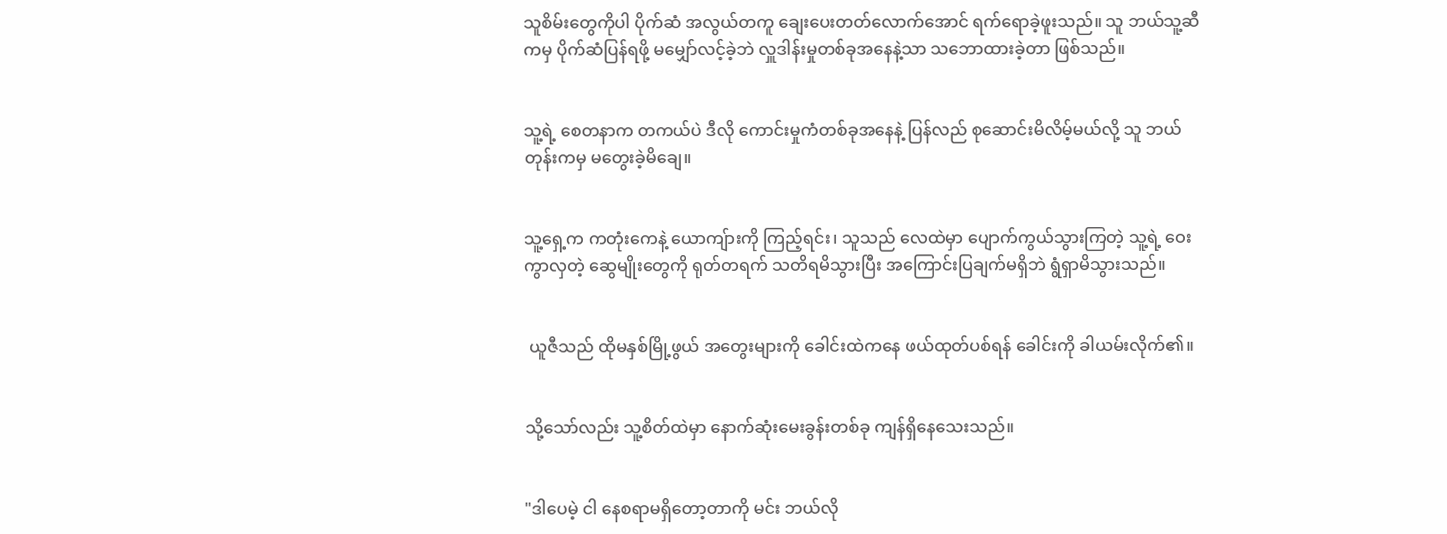သူစိမ်းတွေကိုပါ ပိုက်ဆံ အလွယ်တကူ ချေးပေးတတ်လောက်အောင် ရက်ရောခဲ့ဖူးသည်။ သူ ဘယ်သူ့ဆီကမှ ပိုက်ဆံပြန်ရဖို့ မမျှော်လင့်ခဲ့ဘဲ လှူဒါန်းမှုတစ်ခုအနေနဲ့သာ သဘောထားခဲ့တာ ဖြစ်သည်။


သူ့ရဲ့ စေတနာက တကယ်ပဲ ဒီလို ကောင်းမှုကံတစ်ခုအနေနဲ့ ပြန်လည် စုဆောင်းမိလိမ့်မယ်လို့ သူ ဘယ်တုန်းကမှ မတွေးခဲ့မိချေ။


သူ့ရှေ့က ကတုံးကေနဲ့ ယောကျ်ားကို ကြည့်ရင်း၊ သူသည် လေထဲမှာ ပျောက်ကွယ်သွားကြတဲ့ သူ့ရဲ့ ဝေးကွာလှတဲ့ ဆွေမျိုးတွေကို ရုတ်တရက် သတိရမိသွားပြီး အကြောင်းပြချက်မရှိဘဲ ရွံရှာမိသွားသည်။


 ယူဇီသည် ထိုမနှစ်မြို့ဖွယ် အတွေးများကို ခေါင်းထဲကနေ ဖယ်ထုတ်ပစ်ရန် ခေါင်းကို ခါယမ်းလိုက်၏။


သို့သော်လည်း သူ့စိတ်ထဲမှာ နောက်ဆုံးမေးခွန်းတစ်ခု ကျန်ရှိနေသေးသည်။


"ဒါပေမဲ့ ငါ နေစရာမရှိတော့တာကို မင်း ဘယ်လို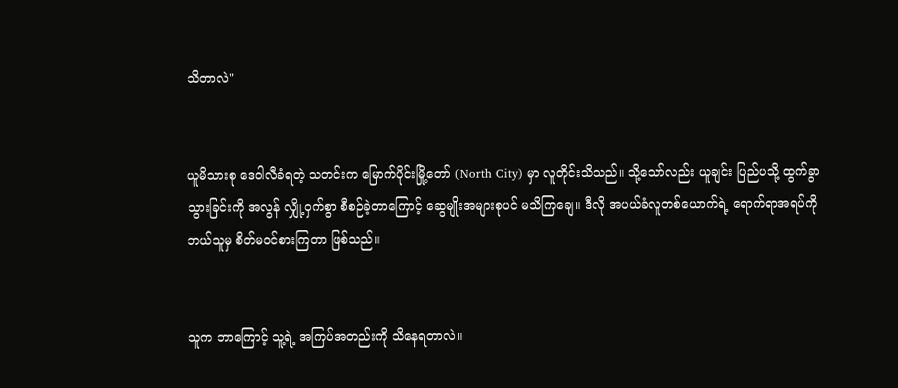သိတာလဲ"


ယူမိသားစု ဒေဝါလီခံရတဲ့ သတင်းက မြောက်ပိုင်းမြို့တော် (North City) မှာ လူတိုင်းသိသည်။ သို့သော်လည်း ယူချင်း ပြည်ပသို့ ထွက်ခွာသွားခြင်းကို အလွန် လျှို့ဝှက်စွာ စီစဉ်ခဲ့တာကြောင့် ဆွေမျိုးအများစုပင် မသိကြချေ။ ဒီလို အပယ်ခံလူတစ်ယောက်ရဲ့ ရောက်ရာအရပ်ကို ဘယ်သူမှ စိတ်မဝင်စားကြတာ ဖြစ်သည်။


သူက ဘာကြောင့် သူ့ရဲ့ အကြပ်အတည်းကို သိနေရတာလဲ။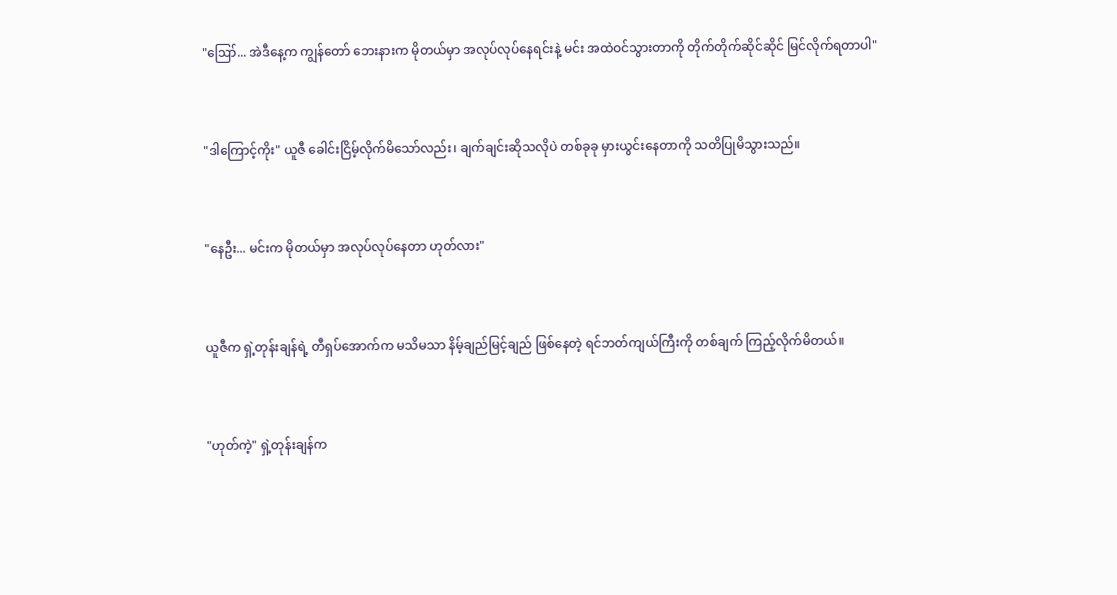"ဪ... အဲဒီနေ့က ကျွန်တော် ဘေးနားက မိုတယ်မှာ အလုပ်လုပ်နေရင်းနဲ့ မင်း အထဲဝင်သွားတာကို တိုက်တိုက်ဆိုင်ဆိုင် မြင်လိုက်ရတာပါ"


"ဒါကြောင့်ကိုး" ယူဇီ ခေါင်းငြိမ့်လိုက်မိသော်လည်း၊ ချက်ချင်းဆိုသလိုပဲ တစ်ခုခု မှားယွင်းနေတာကို သတိပြုမိသွားသည်။


"နေဦး... မင်းက မိုတယ်မှာ အလုပ်လုပ်နေတာ ဟုတ်လား"


ယူဇီက ရှဲ့တုန်းချန်ရဲ့ တီရှပ်အောက်က မသိမသာ နိမ့်ချည်မြင့်ချည် ဖြစ်နေတဲ့ ရင်ဘတ်ကျယ်ကြီးကို တစ်ချက် ကြည့်လိုက်မိတယ်။


"ဟုတ်ကဲ့" ရှဲ့တုန်းချန်က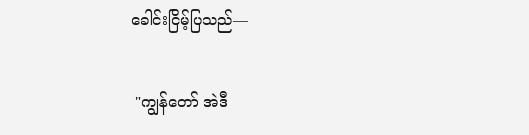ခေါင်းငြိမ့်ပြသည်—


 "ကျွန်တော် အဲဒီ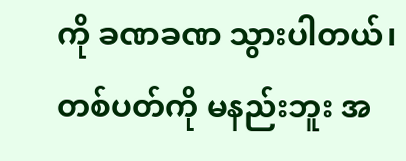ကို ခဏခဏ သွားပါတယ်၊ တစ်ပတ်ကို မနည်းဘူး အ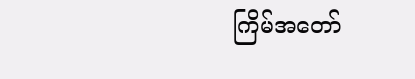ကြိမ်အတော်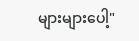များများပေါ့"